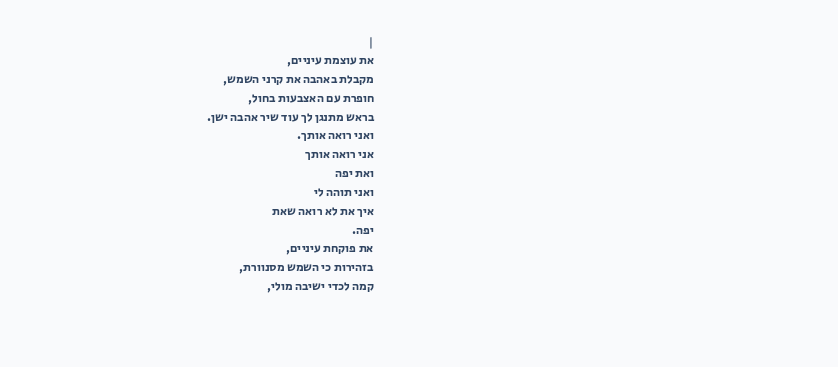|
את עוצמת עיניים,
מקבלת באהבה את קרני השמש,
חופרת עם האצבעות בחול,
בראש מתנגן לך עוד שיר אהבה ישן.
ואני רואה אותך.
אני רואה אותך
ואת יפה
ואני תוהה לי
איך את לא רואה שאת
יפה.
את פוקחת עיניים,
בזהירות כי השמש מסנוורת,
קמה לכדי ישיבה מולי,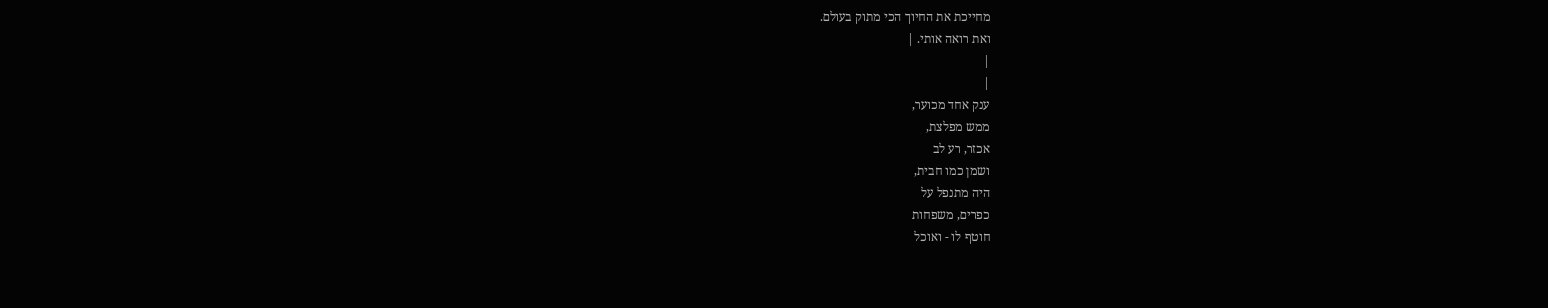מחייכת את החיוך הכי מתוק בעולם.
ואת רואה אותי. |
|
|
ענק אחד מכוער,
ממש מפלצת,
אכזר, רע לב
ושמן כמו חבית,
היה מתנפל על
כפרים, משפחות
חוטף לו - ואוכל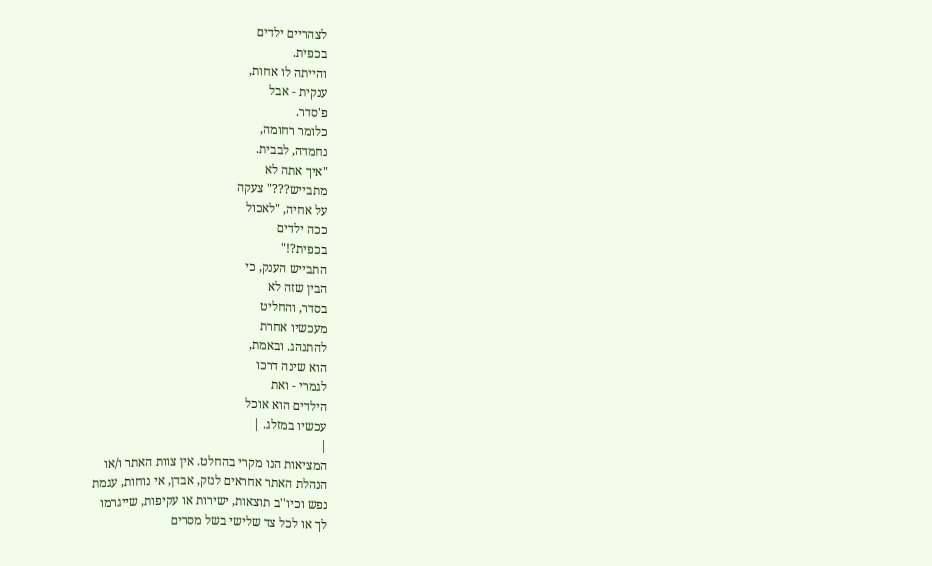לצהריים ילדים
בכפית.
והייתה לו אחות,
ענקית - אבל
פ'סדר.
כלומר רחומה,
נחמדה, לבבית.
"איך אתה לא
מתבייש???" צעקה
על אחיה, "לאכול
ככה ילדים
בכפית?!"
התבייש הענק, כי
הבין שזה לא
בסדר, והחליט
מעכשיו אחרת
להתנהג. ובאמת,
הוא שינה דרכו
לגמרי - ואת
הילדים הוא אוכל
עכשיו במזלג. |
|
המציאות הנו מקרי בהחלט. אין צוות האתר ו/או
הנהלת האתר אחראים לנזק, אבדן, אי נוחות, עגמת
נפש וכיו''ב תוצאות, ישירות או עקיפות, שייגרמו
לך או לכל צד שלישי בשל מסרים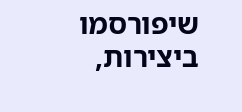שיפורסמו
ביצירות,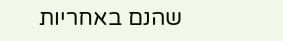שהנם באחריות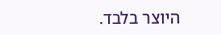היוצר בלבד.